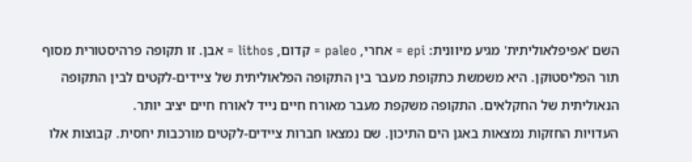השם 'אפיפלאוליתית' מגיע מיוונית: epi = אחרי, paleo = קדום, lithos = אבן. זו תקופה פרהיסטורית מסוף תור הפליסטוקן. היא משמשת כתקופת מעבר בין התקופה הפלאוליתית של ציידים-לקטים לבין התקופה הנאוליתית של החקלאים. התקופה משקפת מעבר מאורח חיים נייד לאורח חיים יציב יותר.
העדויות החזקות נמצאות באגן הים התיכון. שם נמצאו חברות ציידים-לקטים מורכבות יחסית. קבוצות אלו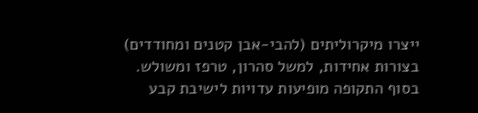ייצרו מיקרוליתים (להבי-אבן קטנים ומחודדים) בצורות אחידות, למשל סהרון, טרפז ומשולש. בסוף התקופה מופיעות עדויות לישיבת קבע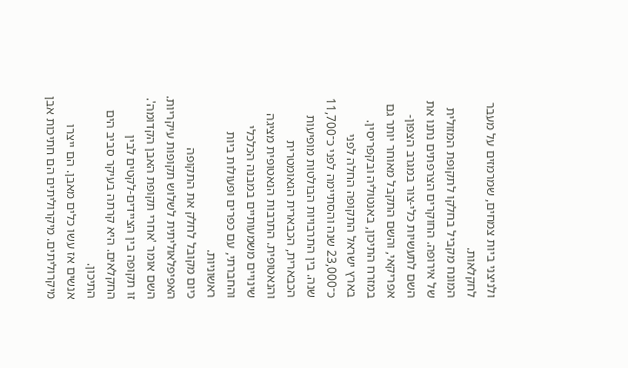ולניצני ביות צמחים, שמרמזים על מעבר לחקלאות.
המונח מקביל בחלקו לתקופת המזולית של אירופה. החוקרים הצרפתים נתנו את השם לתעשיות כלי-צור במגרב הצפון-אפריקאי, והשם התקבל מאוחר יותר גם במזרח התיכון, באנטוליה ובקפריסין.
בארץ ישראל התקופה החלה לפני כ־23,000 שנה והסתיימה לפני כ־11,700 שנה. בין התרבויות הבולטות מופיעות הכבארית, הכבארית הגאומטרית והנאטופית. התרבות הנאטופית מציגה שינויים משמעותיים במבנה הכלכלי והחברתי, עם כפרים ופעולות ביות ראשוניות.
כיום מקובל לחלק את התקופה האפיפלאוליתית לשלוש תקופות עיקריות.
השם אומר 'אחרי תקופת האבן הקדומה'. זו תקופה בין הציידים-לקטים לבין החקלאים. היא קרתה בעיקר סביב הים התיכון.
אנשים אז עשו כלים מאבן. הם ייצרו מיקרוליתים. מיקרוליתים הם חתיכות אבן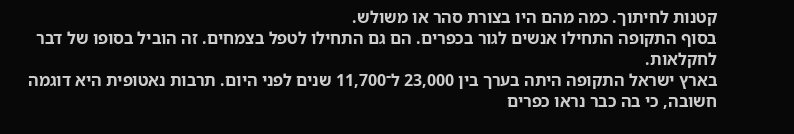קטנות לחיתוך. כמה מהם היו בצורת סהר או משולש.
בסוף התקופה התחילו אנשים לגור בכפרים. הם גם התחילו לטפל בצמחים. זה הוביל בסופו של דבר לחקלאות.
בארץ ישראל התקופה היתה בערך בין 23,000 ל־11,700 שנים לפני היום. תרבות נאטופית היא דוגמה חשובה, כי בה כבר נראו כפרים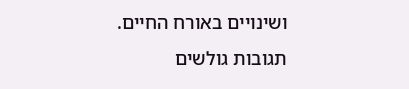ושינויים באורח החיים.
תגובות גולשים